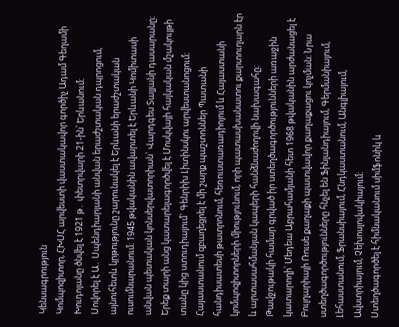Կենսագրություն
Կոմպոզիտոր, ՀԽՍՀ արվեստի վաստակավոր գործիչ Ադամ Գեղամի Խուդոյանը ծնվել է 1921 թ․ փետրվարի 21-ին՝ Երևանում։
Սովորել է Ա․ Սպենդիարյանի անվան երաժշտական դպրոցում, այնուհետև կրթությունը շարունակել է Երևանի երաժշտական ուսումնարանում։ 1945 թվականին ավարտել է Երևանի Կոմիտասի անվան պետական կոնսերվատորիան` Վարդգես Տալյանի դասարանը։ Երեք տարի անց կատարելագործվել է Մոսկվայի հայկական մշակույթի տանը կից ստուդիայում` Գենրիխ Լիտինսկու արվեստանոցում։ Հայաստանում զբաղեցրել է մի շարք պաշտոններ Պատանի հանդիսատեսի թատրոնում, հեռուստառադիոյում և Հայաստանի կոմպոզիտորների միությունում, որի պատասխանատու քարտուղարն էր և արտասահմանյան կապերի հանձնաժողովի նախագահը։ Թավջութակի համար գրված իր ստեղծագործությունների առաջին կատարողի՝ Մեդեա Աբրահամյանի հետ 1968 թվականին արժանացել է Բուլղարիայի Ռուսե քաղաքի պատվավոր քաղաքացու կոչման։ Նրա ստեղծագործությունները հնչել են Ֆինլանդիայում, Գերմանիայում, Լեհաստանում, Ֆրանսիայում, Հնդկաստանում, Անգլիայում, Ավստրիայում, Չեխոսլովակիայում։
Ստեղծագործել է հիմնականում սիմֆոնիկ և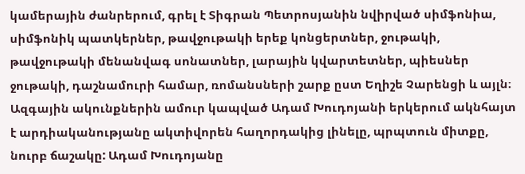կամերային ժանրերում, գրել է Տիգրան Պետրոսյանին նվիրված սիմֆոնիա, սիմֆոնիկ պատկերներ, թավջութակի երեք կոնցերտներ, ջութակի, թավջութակի մենանվագ սոնատներ, լարային կվարտետներ, պիեսներ ջութակի, դաշնամուրի համար, ռոմանսների շարք ըստ Եղիշե Չարենցի և այլն։ Ազգային ակունքներին ամուր կապված Ադամ Խուդոյանի երկերում ակնհայտ է արդիականությանը ակտիվորեն հաղորդակից լինելը, պրպտուն միտքը, նուրբ ճաշակը: Ադամ Խուդոյանը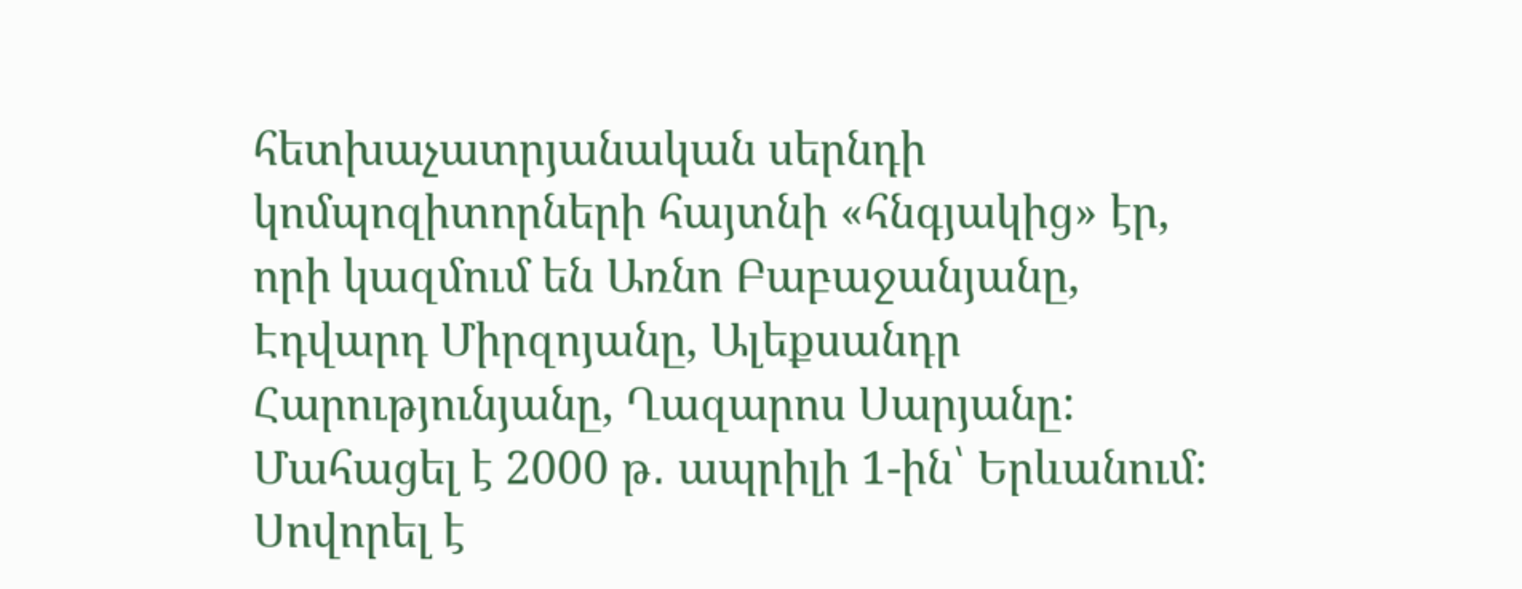հետխաչատրյանական սերնդի կոմպոզիտորների հայտնի «հնգյակից» էր, որի կազմում են Առնո Բաբաջանյանը, Էդվարդ Միրզոյանը, Ալեքսանդր Հարությունյանը, Ղազարոս Սարյանը:
Մահացել է 2000 թ․ ապրիլի 1-ին՝ Երևանում։
Սովորել է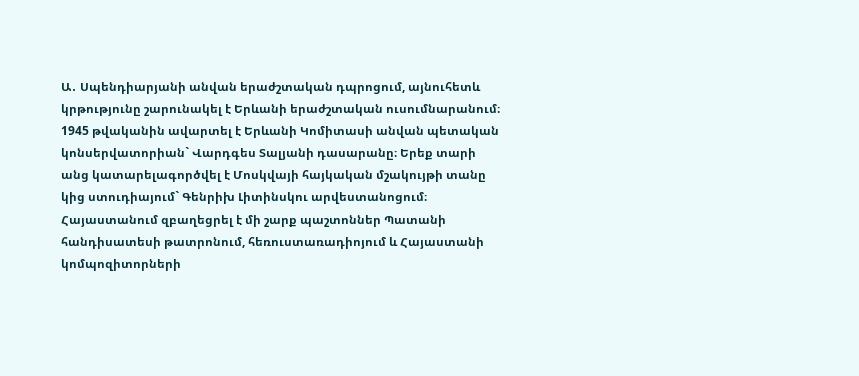Ա․ Սպենդիարյանի անվան երաժշտական դպրոցում, այնուհետև կրթությունը շարունակել է Երևանի երաժշտական ուսումնարանում։ 1945 թվականին ավարտել է Երևանի Կոմիտասի անվան պետական կոնսերվատորիան` Վարդգես Տալյանի դասարանը։ Երեք տարի անց կատարելագործվել է Մոսկվայի հայկական մշակույթի տանը կից ստուդիայում` Գենրիխ Լիտինսկու արվեստանոցում։ Հայաստանում զբաղեցրել է մի շարք պաշտոններ Պատանի հանդիսատեսի թատրոնում, հեռուստառադիոյում և Հայաստանի կոմպոզիտորների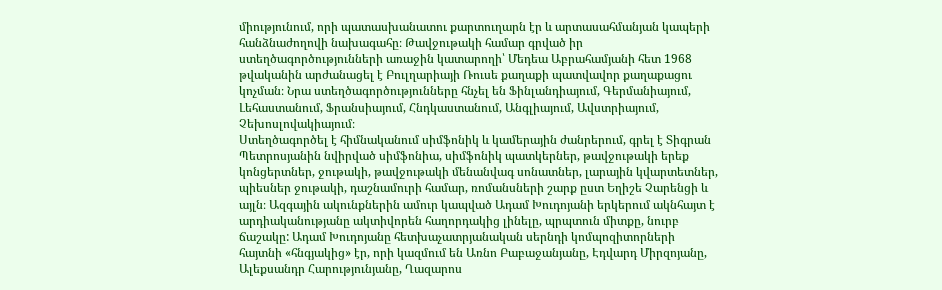միությունում, որի պատասխանատու քարտուղարն էր և արտասահմանյան կապերի հանձնաժողովի նախագահը։ Թավջութակի համար գրված իր ստեղծագործությունների առաջին կատարողի՝ Մեդեա Աբրահամյանի հետ 1968 թվականին արժանացել է Բուլղարիայի Ռուսե քաղաքի պատվավոր քաղաքացու կոչման։ Նրա ստեղծագործությունները հնչել են Ֆինլանդիայում, Գերմանիայում, Լեհաստանում, Ֆրանսիայում, Հնդկաստանում, Անգլիայում, Ավստրիայում, Չեխոսլովակիայում։
Ստեղծագործել է հիմնականում սիմֆոնիկ և կամերային ժանրերում, գրել է Տիգրան Պետրոսյանին նվիրված սիմֆոնիա, սիմֆոնիկ պատկերներ, թավջութակի երեք կոնցերտներ, ջութակի, թավջութակի մենանվագ սոնատներ, լարային կվարտետներ, պիեսներ ջութակի, դաշնամուրի համար, ռոմանսների շարք ըստ Եղիշե Չարենցի և այլն։ Ազգային ակունքներին ամուր կապված Ադամ Խուդոյանի երկերում ակնհայտ է արդիականությանը ակտիվորեն հաղորդակից լինելը, պրպտուն միտքը, նուրբ ճաշակը: Ադամ Խուդոյանը հետխաչատրյանական սերնդի կոմպոզիտորների հայտնի «հնգյակից» էր, որի կազմում են Առնո Բաբաջանյանը, Էդվարդ Միրզոյանը, Ալեքսանդր Հարությունյանը, Ղազարոս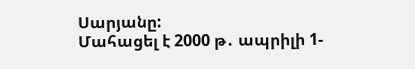Սարյանը:
Մահացել է 2000 թ․ ապրիլի 1-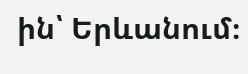ին՝ Երևանում։